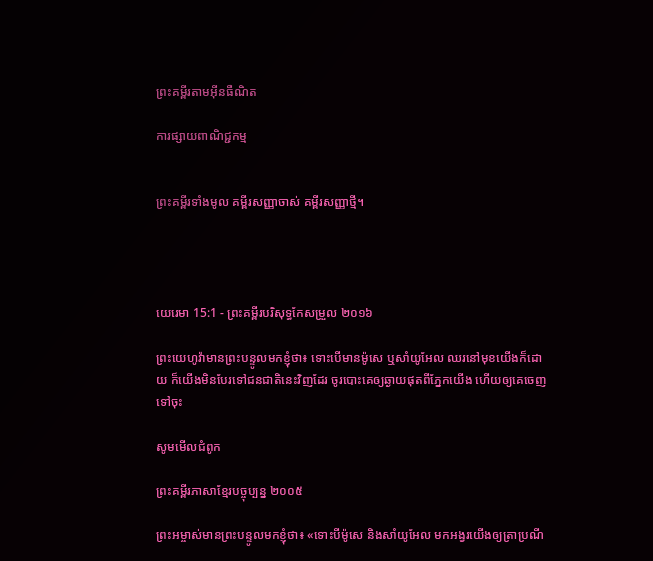ព្រះគម្ពីរតាមអ៊ីនធឺណិត

ការផ្សាយពាណិជ្ជកម្ម


ព្រះគម្ពីរទាំងមូល គម្ពីរសញ្ញាចាស់ គម្ពីរសញ្ញាថ្មី។




យេរេមា 15:1 - ព្រះគម្ពីរបរិសុទ្ធកែសម្រួល ២០១៦

ព្រះ‌យេហូវ៉ាមានព្រះ‌បន្ទូលមកខ្ញុំថា៖ ទោះបើមានម៉ូសេ ឬសាំយូ‌អែល ឈរនៅមុខយើងក៏ដោយ ក៏យើងមិនបែរទៅជនជាតិនេះវិញដែរ ចូរបោះគេឲ្យឆ្ងាយផុតពីភ្នែកយើង ហើយឲ្យគេចេញទៅចុះ

សូមមើលជំពូក

ព្រះគម្ពីរភាសាខ្មែរបច្ចុប្បន្ន ២០០៥

ព្រះ‌អម្ចាស់មានព្រះ‌បន្ទូលមកខ្ញុំថា៖ «ទោះបីម៉ូសេ និងសាំយូ‌អែល មកអង្វរយើងឲ្យត្រាប្រណី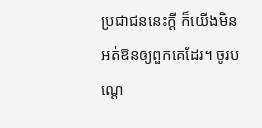ប្រជា‌ជននេះក្ដី ក៏យើងមិនអត់‌ឱនឲ្យពួកគេដែរ។ ចូរបណ្ដេ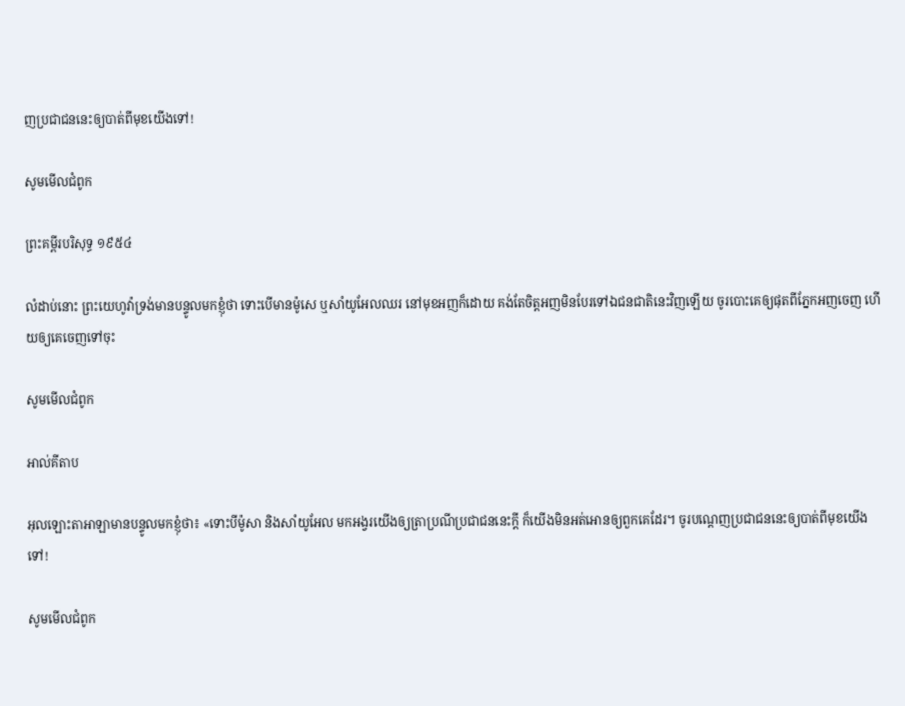ញប្រជា‌ជននេះឲ្យបាត់ពីមុខយើងទៅ!

សូមមើលជំពូក

ព្រះគម្ពីរបរិសុទ្ធ ១៩៥៤

លំដាប់នោះ ព្រះ‌យេហូវ៉ាទ្រង់មានបន្ទូលមកខ្ញុំថា ទោះបើមានម៉ូសេ ឬសាំយូ‌អែលឈរ នៅមុខអញក៏ដោយ គង់តែចិត្តអញមិនបែរទៅឯជន‌ជាតិនេះវិញឡើយ ចូរបោះគេឲ្យផុតពីភ្នែកអញចេញ ហើយឲ្យគេចេញទៅចុះ

សូមមើលជំពូក

អាល់គីតាប

អុលឡោះ‌តាអាឡាមានបន្ទូលមកខ្ញុំថា៖ «ទោះបីម៉ូសា និងសាំយូ‌អែល មកអង្វរយើងឲ្យត្រាប្រណីប្រជា‌ជននេះក្ដី ក៏យើងមិនអត់‌អោនឲ្យពួកគេដែរ។ ចូរបណ្ដេញប្រជា‌ជននេះឲ្យបាត់ពីមុខយើងទៅ!

សូមមើលជំពូក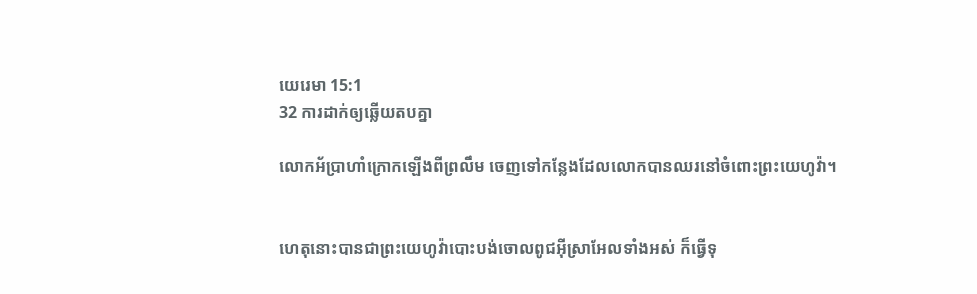យេរេមា 15:1
32 ការដាក់ឲ្យឆ្លើយតបគ្នា

លោកអ័ប្រា‌ហាំក្រោកឡើងពីព្រលឹម ចេញទៅកន្លែងដែលលោកបានឈរនៅចំពោះព្រះ‌យេហូវ៉ា។


ហេតុនោះបានជាព្រះ‌យេហូវ៉ាបោះ‌បង់ចោលពូជអ៊ីស្រា‌អែលទាំងអស់ ក៏ធ្វើទុ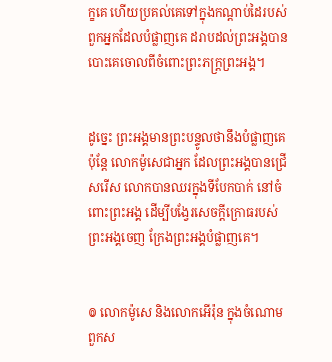ក្ខគេ ហើយប្រគល់គេទៅក្នុងកណ្ដាប់ដៃរបស់ពួកអ្នកដែលបំផ្លាញគេ ដរាបដល់ព្រះ‌អង្គបានបោះគេចោលពីចំពោះព្រះ‌ភក្ត្រព្រះ‌អង្គ។


ដូច្នេះ ព្រះ‌អង្គមានព្រះ‌បន្ទូលថានឹងបំផ្លាញគេ ប៉ុន្តែ លោកម៉ូសេជាអ្នក ដែលព្រះ‌អង្គបានជ្រើសរើស លោកបានឈរក្នុងទីបែកបាក់ នៅចំពោះព្រះ‌អង្គ ដើម្បីបង្វែរសេចក្ដីក្រោធរបស់ព្រះ‌អង្គចេញ ក្រែងព្រះ‌អង្គបំផ្លាញគេ។


៙ លោកម៉ូសេ និងលោកអើរ៉ុន ក្នុងចំណោមពួកស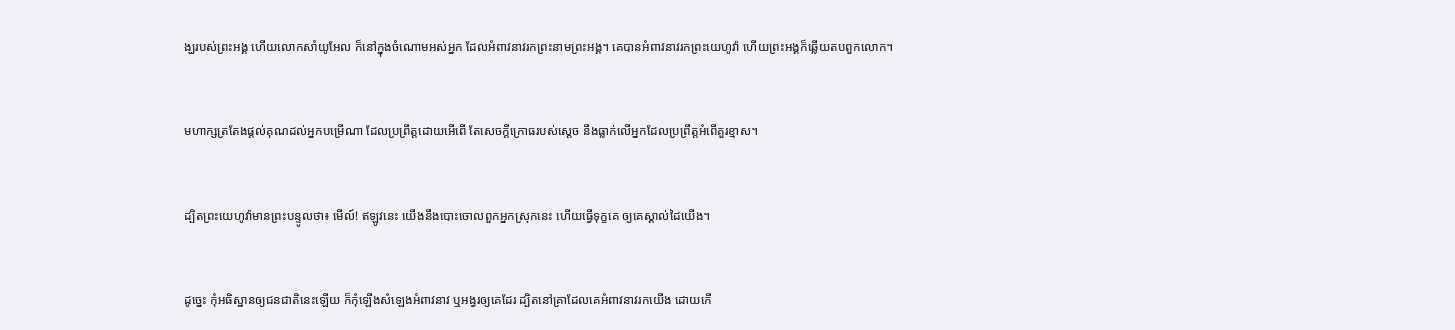ង្ឃរបស់ព្រះ‌អង្គ ហើយលោកសាំយូ‌អែល ក៏នៅក្នុងចំណោមអស់អ្នក ដែលអំពាវ‌នាវរកព្រះ‌នាមព្រះ‌អង្គ។ គេបានអំពាវ‌នាវរកព្រះ‌យេហូវ៉ា ហើយព្រះ‌អង្គក៏ឆ្លើយតបពួកលោក។


មហា‌ក្សត្រតែងផ្តល់គុណដល់អ្នកបម្រើណា ដែលប្រព្រឹត្តដោយអើ‌ពើ តែសេចក្ដីក្រោធរបស់ស្ដេច នឹងធ្លាក់លើអ្នកដែលប្រព្រឹត្តអំពើគួរខ្មាស។


ដ្បិតព្រះ‌យេហូវ៉ាមានព្រះ‌បន្ទូលថា៖ មើល៍! ឥឡូវនេះ យើងនឹងបោះចោលពួកអ្នកស្រុកនេះ ហើយធ្វើទុក្ខគេ ឲ្យគេស្គាល់ដៃយើង។


ដូច្នេះ កុំអធិស្ឋានឲ្យជនជាតិនេះឡើយ ក៏កុំឡើងសំឡេងអំពាវ‌នាវ ឬអង្វរឲ្យគេដែរ ដ្បិតនៅគ្រាដែលគេអំពាវ‌នាវរកយើង ដោយកើ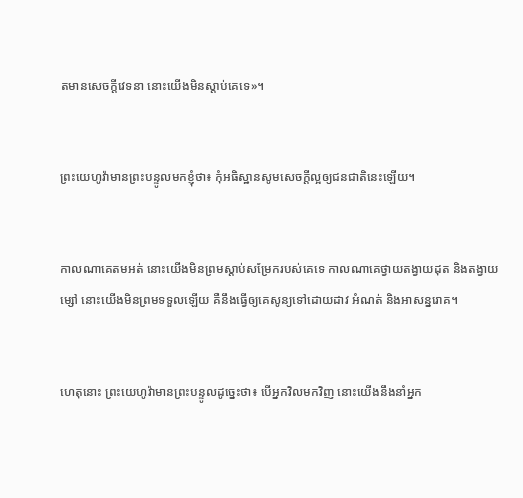តមានសេចក្ដីវេទនា នោះយើងមិនស្តាប់គេទេ»។


ព្រះ‌យេហូវ៉ាមានព្រះ‌បន្ទូលមកខ្ញុំថា៖ កុំអធិស្ឋានសូមសេចក្ដីល្អឲ្យជនជាតិនេះឡើយ។


កាលណាគេតមអត់ នោះយើងមិនព្រមស្ដាប់សម្រែករបស់គេទេ កាលណាគេថ្វាយតង្វាយដុត និងតង្វាយម្សៅ នោះយើងមិនព្រមទទួលឡើយ គឺនឹងធ្វើឲ្យគេសូន្យទៅដោយដាវ អំណត់ និងអាសន្ន‌រោគ។


ហេតុនោះ ព្រះ‌យេហូវ៉ាមានព្រះ‌បន្ទូលដូច្នេះថា៖ បើអ្នកវិលមកវិញ នោះយើងនឹងនាំអ្នក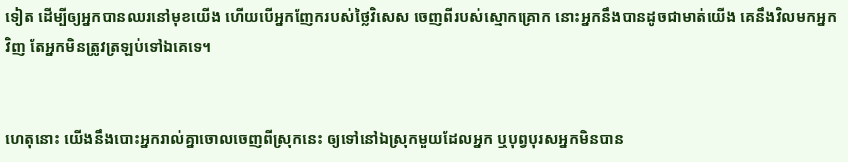ទៀត ដើម្បីឲ្យអ្នកបានឈរនៅមុខយើង ហើយបើអ្នកញែករបស់ថ្លៃវិសេស ចេញពីរបស់ស្មោក‌គ្រោក នោះអ្នកនឹងបានដូចជាមាត់យើង គេនឹងវិលមកអ្នកវិញ តែអ្នកមិនត្រូវត្រឡប់ទៅឯគេទេ។


ហេតុនោះ យើងនឹងបោះអ្នករាល់គ្នាចោលចេញពីស្រុកនេះ ឲ្យទៅនៅឯស្រុកមួយដែលអ្នក ឬបុព្វ‌បុរសអ្នកមិនបាន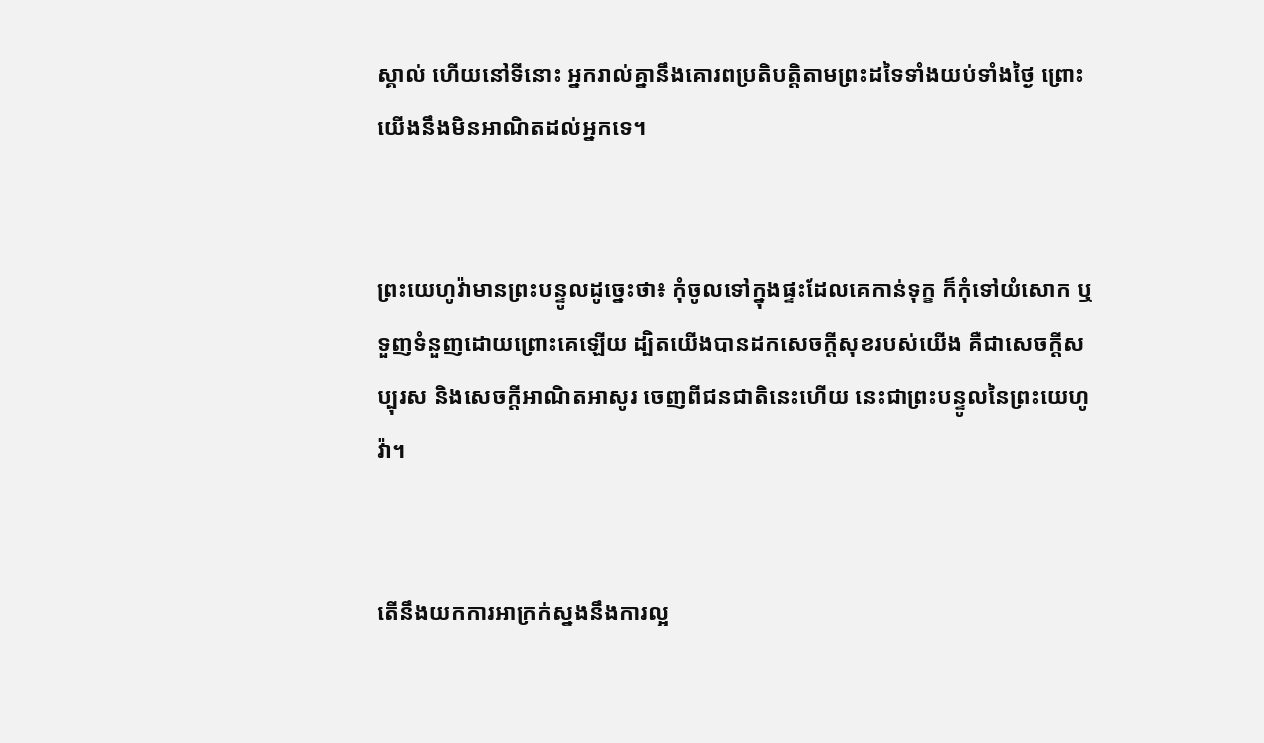ស្គាល់ ហើយនៅទីនោះ អ្នករាល់គ្នានឹងគោរពប្រតិ‌បត្តិតាមព្រះដទៃទាំងយប់ទាំងថ្ងៃ ព្រោះយើងនឹងមិនអាណិតដល់អ្នកទេ។


ព្រះ‌យេហូវ៉ាមានព្រះ‌បន្ទូលដូច្នេះថា៖ កុំចូលទៅក្នុងផ្ទះដែលគេកាន់ទុក្ខ ក៏កុំទៅយំសោក ឬទួញទំនួញដោយព្រោះគេឡើយ ដ្បិតយើងបានដកសេចក្ដីសុខរបស់យើង គឺជាសេចក្ដីសប្បុរស និងសេចក្ដីអាណិត‌អាសូរ ចេញពីជនជាតិនេះហើយ នេះជាព្រះ‌បន្ទូលនៃព្រះ‌យេហូវ៉ា។


តើនឹងយកការអាក្រក់ស្នងនឹងការល្អ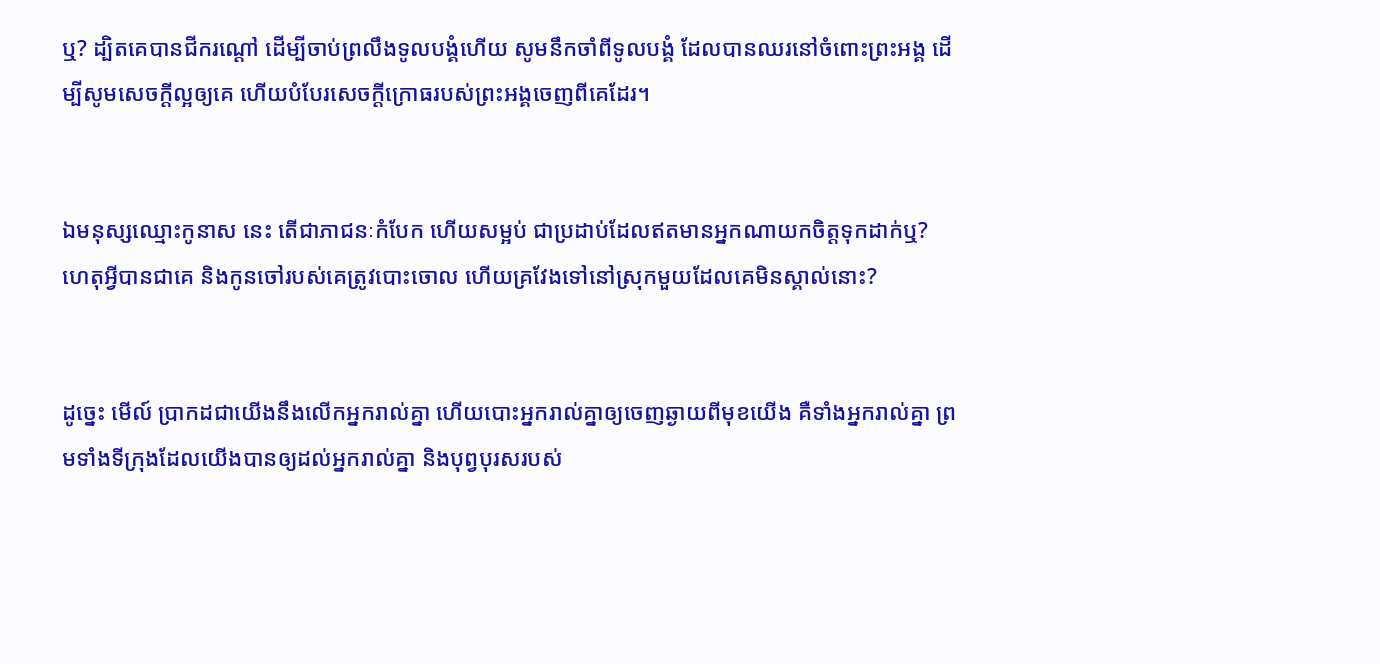ឬ? ដ្បិតគេបានជីករណ្តៅ ដើម្បីចាប់ព្រលឹងទូល‌បង្គំហើយ សូមនឹកចាំពីទូល‌បង្គំ ដែលបានឈរនៅចំពោះព្រះ‌អង្គ ដើម្បីសូមសេចក្ដីល្អឲ្យគេ ហើយបំបែរសេចក្ដីក្រោធរបស់ព្រះ‌អង្គចេញពីគេដែរ។


ឯមនុស្សឈ្មោះកូនាស នេះ តើជាភាជនៈកំបែក ហើយសម្អប់ ជាប្រដាប់ដែលឥតមានអ្នកណាយកចិត្តទុកដាក់ឬ? ហេតុអ្វីបានជាគេ និងកូនចៅរបស់គេត្រូវបោះចោល ហើយគ្រវែងទៅនៅស្រុកមួយដែលគេមិនស្គាល់នោះ?


ដូច្នេះ មើល៍ ប្រាកដជាយើងនឹងលើកអ្នករាល់គ្នា ហើយបោះ‌អ្នករាល់គ្នាឲ្យចេញឆ្ងាយពីមុខយើង គឺទាំងអ្នករាល់គ្នា ព្រមទាំងទីក្រុងដែលយើងបានឲ្យដល់អ្នករាល់គ្នា និងបុព្វបុរសរបស់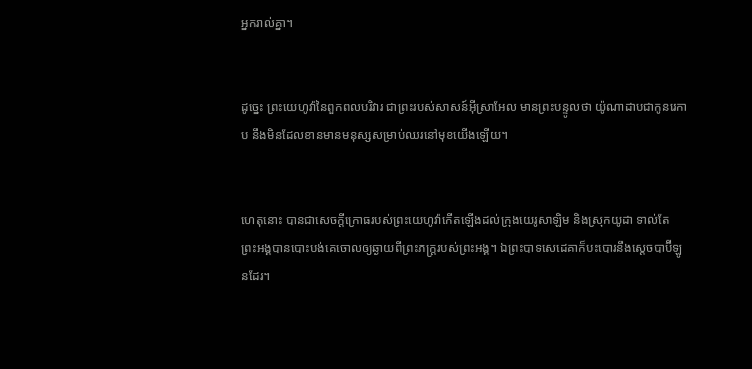អ្នករាល់គ្នា។


ដូច្នេះ ព្រះ‌យេហូវ៉ានៃពួកពល‌បរិវារ ជាព្រះរបស់សាសន៍អ៊ីស្រា‌អែល មានព្រះ‌បន្ទូលថា យ៉ូណា‌ដាបជាកូនរេកាប នឹងមិនដែលខានមានមនុស្សសម្រាប់ឈរនៅមុខយើងឡើយ។


ហេតុនោះ បានជាសេចក្ដីក្រោធរបស់ព្រះ‌យេហូវ៉ាកើតឡើងដល់ក្រុងយេរូ‌សាឡិម និងស្រុកយូដា ទាល់តែព្រះ‌អង្គបានបោះ‌បង់គេចោលឲ្យឆ្ងាយពីព្រះភក្ត្ររបស់ព្រះ‌អង្គ។ ឯព្រះបាទសេដេគាក៏បះ‌បោរនឹងស្តេចបាប៊ីឡូនដែរ។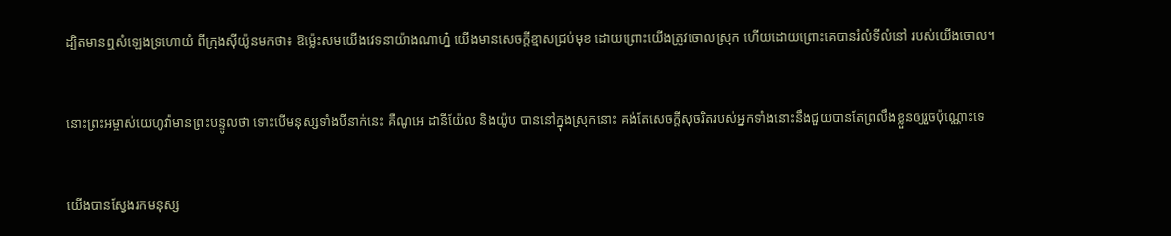ដ្បិតមានឮសំឡេងទ្រហោយំ ពីក្រុងស៊ីយ៉ូនមកថា៖ ឱម៉្លេះសមយើងវេទនាយ៉ាងណាហ្ន៎ យើងមានសេចក្ដីខ្មាសជ្រប់មុខ ដោយព្រោះយើងត្រូវចោលស្រុក ហើយដោយព្រោះគេបានរំលំទីលំនៅ របស់យើងចោល។


នោះព្រះ‌អម្ចាស់‌យេហូវ៉ាមានព្រះ‌បន្ទូលថា ទោះបើមនុស្សទាំងបីនាក់នេះ គឺណូអេ ដានី‌យ៉ែល និងយ៉ូប បាននៅក្នុងស្រុកនោះ គង់តែសេចក្ដីសុចរិតរបស់អ្នកទាំងនោះនឹងជួយបានតែព្រលឹងខ្លួនឲ្យរួចប៉ុណ្ណោះទេ


យើងបានស្វែងរកមនុស្ស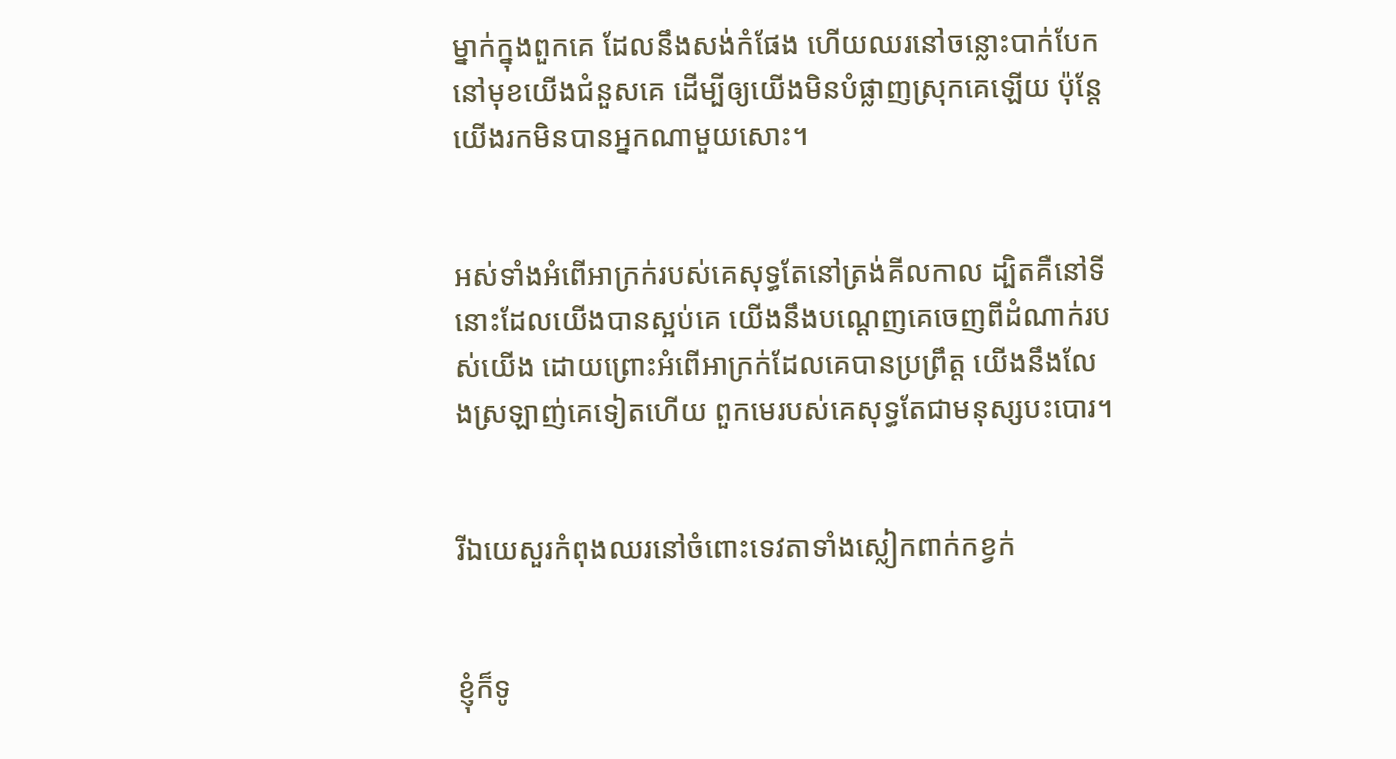ម្នាក់ក្នុងពួកគេ ដែលនឹងសង់កំផែង ហើយឈរនៅចន្លោះបាក់បែកនៅមុខយើងជំនួសគេ ដើម្បីឲ្យយើងមិនបំផ្លាញស្រុកគេឡើយ ប៉ុន្តែ យើងរកមិនបានអ្នកណាមួយសោះ។


អស់ទាំងអំពើអាក្រក់របស់គេសុទ្ធតែនៅត្រង់គីល‌កាល ដ្បិតគឺនៅទីនោះដែលយើងបានស្អប់គេ យើងនឹងបណ្តេញគេចេញពីដំណាក់របស់យើង ដោយព្រោះអំពើអាក្រក់ដែលគេបានប្រព្រឹត្ត យើងនឹងលែងស្រឡាញ់គេទៀតហើយ ពួកមេរបស់គេសុទ្ធតែជាមនុស្សបះ‌បោរ។


រីឯយេសួរកំពុងឈរនៅចំពោះទេវតាទាំងស្លៀក‌ពាក់កខ្វក់


ខ្ញុំក៏ទូ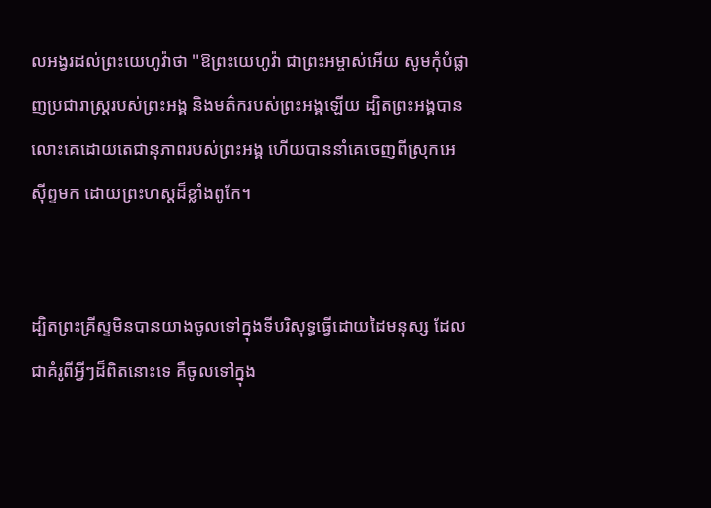លអង្វរដល់ព្រះ‌យេហូវ៉ាថា "ឱព្រះ‌យេហូវ៉ា ជាព្រះ‌អម្ចាស់អើយ សូមកុំបំផ្លាញប្រជា‌រាស្ត្ររបស់ព្រះ‌អង្គ និងមត៌ករបស់ព្រះ‌អង្គឡើយ ដ្បិតព្រះ‌អង្គបានលោះគេដោយតេជា‌នុភាពរបស់ព្រះ‌អង្គ ហើយបាននាំគេចេញពីស្រុកអេស៊ីព្ទមក ដោយព្រះ‌ហស្តដ៏ខ្លាំងពូកែ។


ដ្បិតព្រះ‌គ្រីស្ទមិនបានយាងចូលទៅក្នុងទីបរិសុទ្ធធ្វើដោយដៃមនុស្ស ដែលជាគំរូពីអ្វីៗដ៏ពិតនោះទេ គឺចូលទៅក្នុង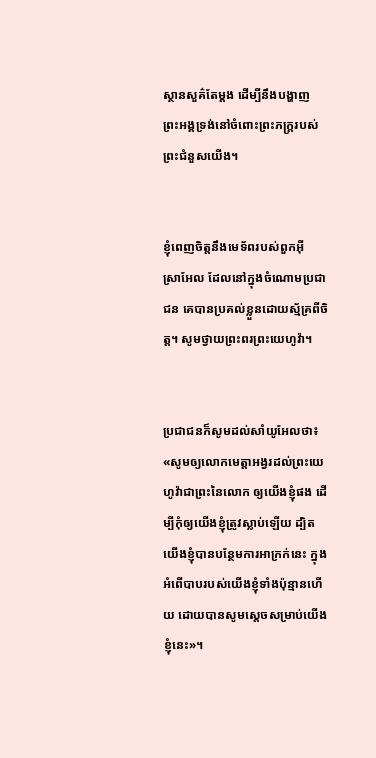ស្ថាន‌សួគ៌តែម្ដង ដើម្បីនឹងបង្ហាញព្រះ‌អង្គទ្រង់នៅចំពោះព្រះ‌ភក្ត្ររបស់ព្រះជំនួសយើង។


ខ្ញុំពេញចិត្តនឹងមេទ័ពរបស់ពួកអ៊ីស្រា‌អែល ដែលនៅក្នុងចំណោមប្រជាជន គេបានប្រគល់ខ្លួនដោយស្ម័គ្រពីចិត្ត។ សូមថ្វាយព្រះពរព្រះ‌យេហូវ៉ា។


ប្រជាជនក៏សូមដល់សាំយូ‌អែលថា៖ «សូមឲ្យលោកមេត្តាអង្វរដល់ព្រះ‌យេហូវ៉ាជាព្រះនៃលោក ឲ្យយើងខ្ញុំផង ដើម្បីកុំឲ្យយើងខ្ញុំត្រូវស្លាប់ឡើយ ដ្បិតយើងខ្ញុំបានបន្ថែមការអាក្រក់នេះ ក្នុងអំពើបាបរបស់យើងខ្ញុំទាំងប៉ុន្មានហើយ ដោយបានសូមស្តេចសម្រាប់យើងខ្ញុំនេះ»។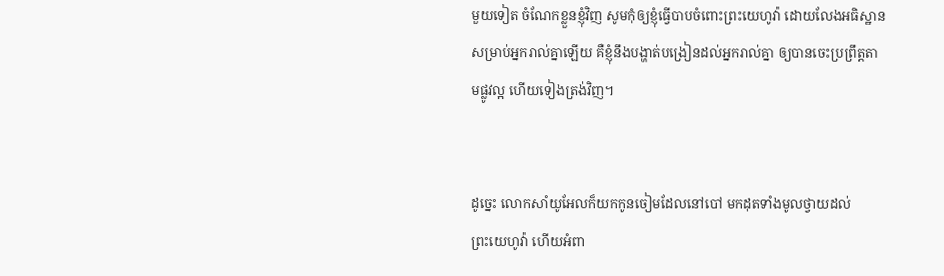មួយទៀត ចំណែកខ្លួនខ្ញុំវិញ សូមកុំឲ្យខ្ញុំធ្វើបាបចំពោះព្រះ‌យេហូវ៉ា ដោយលែងអធិស្ឋានសម្រាប់អ្នករាល់គ្នាឡើយ គឺខ្ញុំនឹងបង្ហាត់បង្រៀនដល់អ្នករាល់គ្នា ឲ្យបានចេះប្រព្រឹត្តតាមផ្លូវល្អ ហើយទៀងត្រង់វិញ។


ដូច្នេះ លោកសាំយូ‌អែលក៏យកកូនចៀមដែលនៅបៅ មកដុតទាំងមូលថ្វាយដល់ព្រះ‌យេហូវ៉ា ហើយអំពា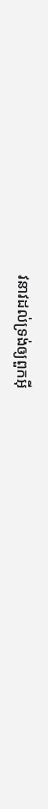វ‌នាវដល់ទ្រង់ឲ្យពួកអ៊ី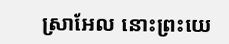ស្រា‌អែល នោះព្រះ‌យេ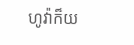ហូវ៉ាក៏យ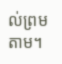ល់ព្រមតាម។